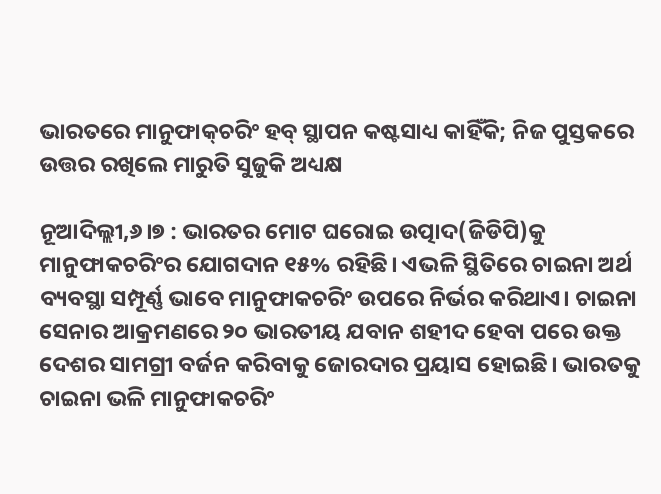ଭାରତରେ ମାନୁଫାକ୍‌ଚରିଂ ହବ୍‌ ସ୍ଥାପନ କଷ୍ଟସାଧ୍ୟ କାହିଁକି; ନିଜ ପୁସ୍ତକରେ ଉତ୍ତର ରଖିଲେ ମାରୁତି ସୁଜୁକି ଅଧ୍ୟକ୍ଷ

ନୂଆଦିଲ୍ଲୀ,୬।୭ : ଭାରତର ମୋଟ ଘରୋଇ ଉତ୍ପାଦ(ଜିଡିପି)କୁ ମାନୁଫାକଚରିଂର ଯୋଗଦାନ ୧୫% ରହିଛି। ଏଭଳି ସ୍ଥିତିରେ ଚାଇନା ଅର୍ଥ ବ୍ୟବସ୍ଥା ସମ୍ପୂର୍ଣ୍ଣ ଭାବେ ମାନୁଫାକଚରିଂ ଉପରେ ନିର୍ଭର କରିଥାଏ। ଚାଇନା ସେନାର ଆକ୍ରମଣରେ ୨୦ ଭାରତୀୟ ଯବାନ ଶହୀଦ ହେବା ପରେ ଉକ୍ତ ଦେଶର ସାମଗ୍ରୀ ବର୍ଜନ କରିବାକୁ ଜୋରଦାର ପ୍ରୟାସ ହୋଇଛି। ଭାରତକୁ ଚାଇନା ଭଳି ମାନୁଫାକଚରିଂ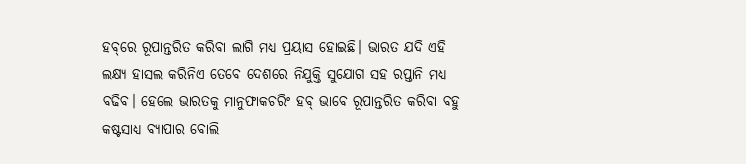ହବ୍‌ରେ ରୂପାନ୍ତରିତ କରିବା ଲାଗି ମଧ୍ୟ ପ୍ରୟାସ ହୋଇଛି। ଭାରତ ଯଦି ଏହି ଲକ୍ଷ୍ୟ ହାସଲ କରିନିଏ ତେବେ ଦେଶରେ ନିଯୁକ୍ତି ସୁଯୋଗ ସହ ରପ୍ତାନି ମଧ୍ୟ ବଢିବ। ହେଲେ ଭାରତକୁ ମାନୁଫାକଚରିଂ ହବ୍‌ ଭାବେ ରୂପାନ୍ତରିତ କରିବା ବହୁ କଷ୍ଟସାଧ୍ୟ ବ୍ୟାପାର ବୋଲି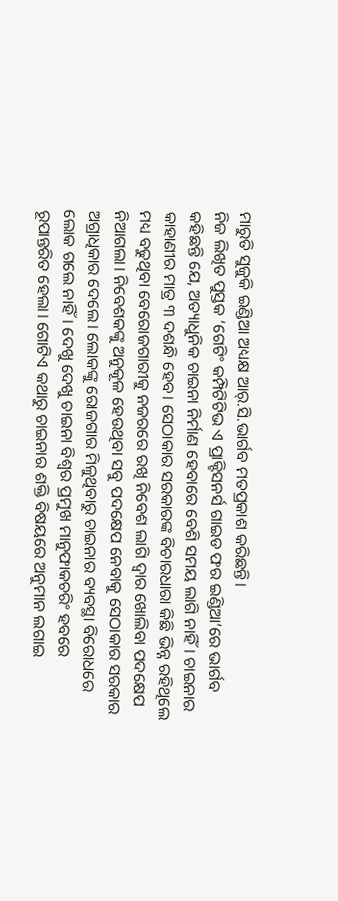ମାରୁତି ସୁଜୁକି ଇଣ୍ଡିଆ ଅଧ୍ୟକ୍ଷ ଆର୍‌.ସି.ଭାର୍ଗବ ମତପ୍ରକାଶ କରିଛନ୍ତି।
ନିଜ ଲିଖିତ ପୁସ୍ତକ ‘ଗେଟିଂ କମ୍ପିଟିଟିଭ ଏ ପ୍ରାକ୍ଟିସନର୍ସ ଗାଇଡ ଫର ଇଣ୍ଡିଆ’ରେ ଭାର୍ଗବ କହିଛନ୍ତି ଯେ, ଅତ୍ୟାଧୁନିକ ଚାଇନା ନିର୍ମାଣ ହେବାରେ ବେଶି ସମୟ ଲାଗି ନାହିଁ। ଚାଇନାର କାହାଣୀର ମାତ୍ର ୩ ଦଶନ୍ଧି ହେବ। ସେଠାକାର ସରକାରଙ୍କ ବିଚାରଧାରା କିଛି ଭିନ୍ନ ରହିଥିଲେ ମଧ୍ୟ ବଢୁଥିବା ବେରୋଜଗାରୀକୁ ନଜରରେ ରଖି ନିବେଶ ଲାଗି ଦ୍ୱାର ଖୋଲିବା ପଦକ୍ଷେପ ନିଆଗଲା। ନିବେଶକଙ୍କୁ ଅନୁକୂଳ ହେଉଥିବା ସବୁ ପଦକ୍ଷେପ ନେବାକୁ ସେଠାକାର ସରକାର ଅଗ୍ରାଧିକାର ଦେଲେ। ଲୋକଙ୍କୁ ରୋଜଗାର ମିଳୁଥିବାରୁ ଚାଇନାର ବ୍ୟବସ୍ଥା ବିରୋଧରେ ଲୋକ ଗଲେ ନାହିଁ। ଦେଖୁ ଦେଖୁ ଚାଇନା ବିଶ୍ୱର ପ୍ରମୁଖ ମାନୁଫାକଚରିଂ ହବରେ ରୂପାନ୍ତରିତ ହେଲା। ଗୋଟିଏ କଥାରୁ ଚାଇନାର ଶକ୍ତି ବିଷୟରେ ଅନୁମାନ ଲଗାଇ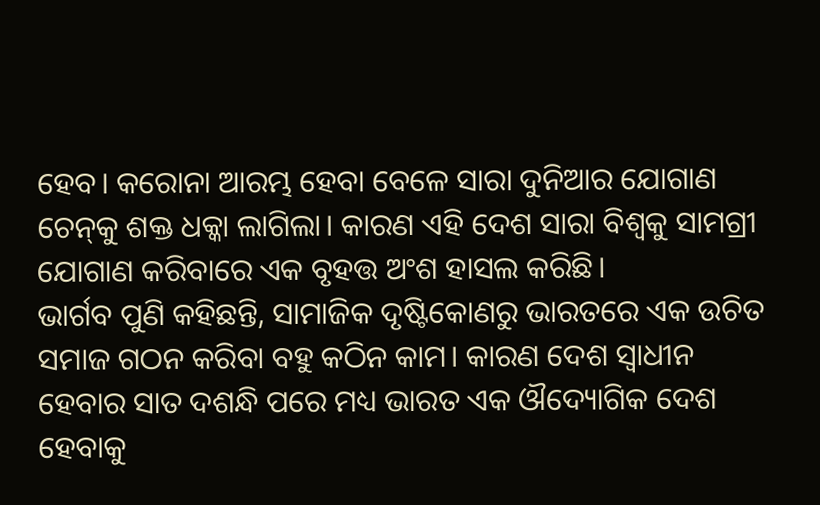ହେବ। କରୋନା ଆରମ୍ଭ ହେବା ବେଳେ ସାରା ଦୁନିଆର ଯୋଗାଣ ଚେନ୍‌କୁ ଶକ୍ତ ଧକ୍କା ଲାଗିଲା। କାରଣ ଏହି ଦେଶ ସାରା ବିଶ୍ୱକୁ ସାମଗ୍ରୀ ଯୋଗାଣ କରିବାରେ ଏକ ବୃହତ୍ତ ଅଂଶ ହାସଲ କରିଛି।
ଭାର୍ଗବ ପୁଣି କହିଛନ୍ତି, ସାମାଜିକ ଦୃଷ୍ଟିକୋଣରୁ ଭାରତରେ ଏକ ଉଚିତ ସମାଜ ଗଠନ କରିବା ବହୁ କଠିନ କାମ। କାରଣ ଦେଶ ସ୍ବାଧୀନ ହେବାର ସାତ ଦଶନ୍ଧି ପରେ ମଧ୍ୟ ଭାରତ ଏକ ଔଦ୍ୟୋଗିକ ଦେଶ ହେବାକୁ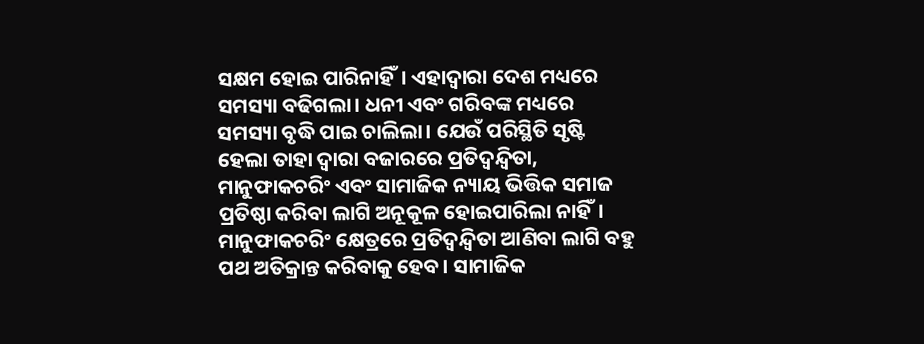ସକ୍ଷମ ହୋଇ ପାରିନାହିଁ। ଏହାଦ୍ୱାରା ଦେଶ ମଧ୍ୟରେ ସମସ୍ୟା ବଢିଗଲା। ଧନୀ ଏବଂ ଗରିବଙ୍କ ମଧ୍ୟରେ ସମସ୍ୟା ବୃଦ୍ଧି ପାଇ ଚାଲିଲା। ଯେଉଁ ପରିସ୍ଥିତି ସୃଷ୍ଟି ହେଲା ତାହା ଦ୍ୱାରା ବଜାରରେ ପ୍ରତିଦ୍ୱନ୍ଦ୍ୱିତା, ମାନୁଫାକଚରିଂ ଏବଂ ସାମାଜିକ ନ୍ୟାୟ ଭିତ୍ତିକ ସମାଜ ପ୍ରତିଷ୍ଠା କରିବା ଲାଗି ଅନୂକୂଳ ହୋଇପାରିଲା ନାହିଁ। ମାନୁଫାକଚରିଂ କ୍ଷେତ୍ରରେ ପ୍ରତିଦ୍ୱନ୍ଦ୍ୱିତା ଆଣିବା ଲାଗି ବହୁ ପଥ ଅତିକ୍ରାନ୍ତ କରିବାକୁ ହେବ। ସାମାଜିକ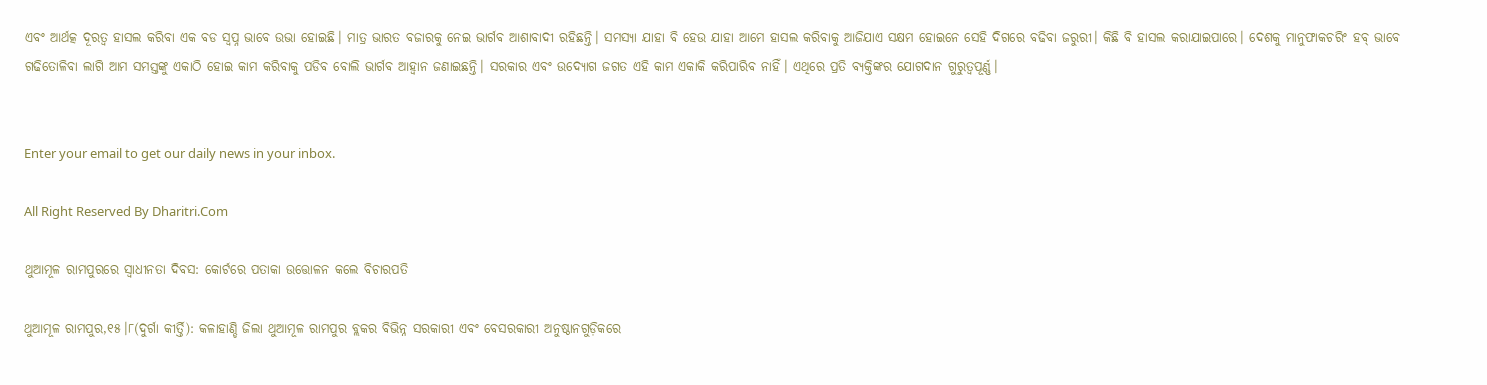ଏବଂ ଆର୍ଥତ୍କ ଦୂରତ୍ୱ ହାସଲ କରିବା ଏକ ବଡ ସ୍ବପ୍ନ ଭାବେ ଉଭା ହୋଇଛି। ମାତ୍ର ଭାରତ ବଜାରକୁ ନେଇ ଭାର୍ଗବ ଆଶାବାଦୀ ରହିଛନ୍ତି। ସମସ୍ୟା ଯାହା ବି ହେଉ ଯାହା ଆମେ ହାସଲ କରିବାକୁ ଆଜିଯାଏ ସକ୍ଷମ ହୋଇନେ ସେହି ଦିଗରେ ବଢିବା ଜରୁରୀ। କିଛି ବି ହାସଲ କରାଯାଇପାରେ। ଦେଶକୁ ମାନୁଫାକଚରିଂ ହବ୍‌ ଭାବେ ଗଢିତୋଳିବା ଲାଗି ଆମ ସମସ୍ତଙ୍କୁ ଏକାଠି ହୋଇ କାମ କରିବାକୁ ପଡିବ ବୋଲି ଭାର୍ଗବ ଆହ୍ବାନ ଜଣାଇଛନ୍ତି। ସରକାର ଏବଂ ଉଦ୍ୟୋଗ ଜଗତ ଏହି କାମ ଏକାକି କରିପାରିବ ନାହିଁ। ଏଥିରେ ପ୍ରତି ବ୍ୟକ୍ତିଙ୍କର ଯୋଗଦାନ ଗୁରୁତ୍ୱପୂର୍ଣ୍ଣ।


Enter your email to get our daily news in your inbox.

All Right Reserved By Dharitri.Com

ଥୁଆମୂଳ ରାମପୁରରେ ସ୍ବାଧୀନତା ଦିବସ: କୋର୍ଟରେ ପତାକା ଉତ୍ତୋଳନ କଲେ ବିଚାରପତି

ଥୁଆମୂଳ ରାମପୁର,୧୫।୮(ଦୁର୍ଗା କୀର୍ତ୍ତି): କଳାହାଣ୍ଡି ଜିଲା ଥୁଆମୂଳ ରାମପୁର ବ୍ଲକର ବିଭିନ୍ନ ସରକାରୀ ଏବଂ ବେସରକାରୀ ଅନୁଷ୍ଠାନଗୁଡ଼ିକରେ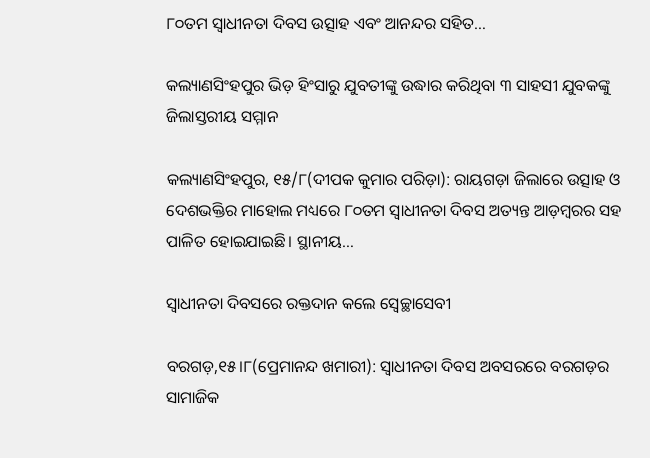୮୦ତମ ସ୍ବାଧୀନତା ଦିବସ ଉତ୍ସାହ ଏବଂ ଆନନ୍ଦର ସହିତ…

କଲ୍ୟାଣସିଂହପୁର ଭିଡ଼ ହିଂସାରୁ ଯୁବତୀଙ୍କୁ ଉଦ୍ଧାର କରିଥିବା ୩ ସାହସୀ ଯୁବକଙ୍କୁ ଜିଲାସ୍ତରୀୟ ସମ୍ମାନ

କଲ୍ୟାଣସିଂହପୁର, ୧୫/୮(ଦୀପକ କୁମାର ପରିଡ଼ା): ରାୟଗଡ଼ା ଜିଲାରେ ଉତ୍ସାହ ଓ ଦେଶଭକ୍ତିର ମାହୋଲ ମଧ୍ୟରେ ୮୦ତମ ସ୍ୱାଧୀନତା ଦିବସ ଅତ୍ୟନ୍ତ ଆଡ଼ମ୍ବରର ସହ ପାଳିତ ହୋଇଯାଇଛି। ସ୍ଥାନୀୟ…

ସ୍ବାଧୀନତା ଦିବସରେ ରକ୍ତଦାନ କଲେ ସ୍ବେଚ୍ଛାସେବୀ

ବରଗଡ଼,୧୫।୮(ପ୍ରେମାନନ୍ଦ ଖମାରୀ): ସ୍ବାଧୀନତା ଦିବସ ଅବସରରେ ବରଗଡ଼ର ସାମାଜିକ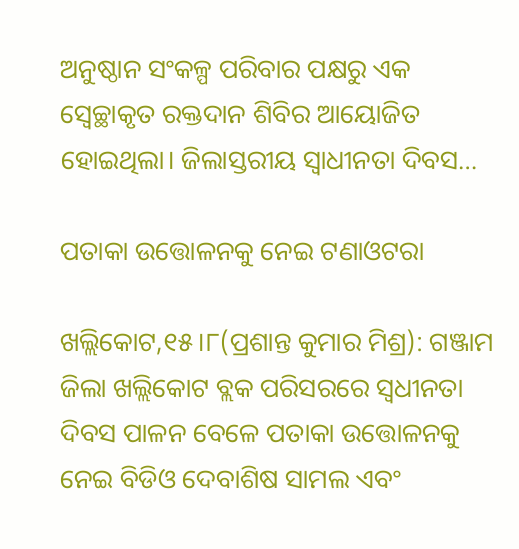ଅନୁଷ୍ଠାନ ସଂକଳ୍ପ ପରିବାର ପକ୍ଷରୁ ଏକ ସ୍ବେଚ୍ଛାକୃତ ରକ୍ତଦାନ ଶିବିର ଆୟୋଜିତ ହୋଇଥିଲା। ଜିଲାସ୍ତରୀୟ ସ୍ବାଧୀନତା ଦିବସ…

ପତାକା ଉତ୍ତୋଳନକୁ ନେଇ ଟଣାଓଟରା

ଖଲ୍ଲିକୋଟ,୧୫।୮(ପ୍ରଶାନ୍ତ କୁମାର ମିଶ୍ର): ଗଞ୍ଜାମ ଜିଲା ଖଲ୍ଲିକୋଟ ବ୍ଲକ ପରିସରରେ ସ୍ବଧୀନତା ଦିବସ ପାଳନ ବେଳେ ପତାକା ଉତ୍ତୋଳନକୁ ନେଇ ବିଡିଓ ଦେବାଶିଷ ସାମଲ ଏବଂ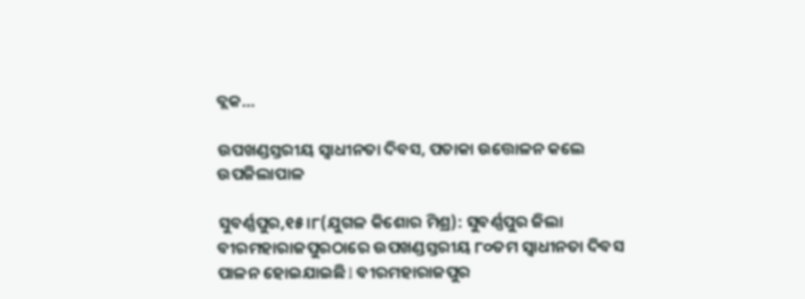ବ୍ଲକ…

ଉପଖଣ୍ଡସ୍ତରୀୟ ସ୍ବାଧୀନତା ଦିବସ, ପତାକା ଉତ୍ତୋଳନ କଲେ ଉପଜିଲାପାଳ

ସୁବର୍ଣ୍ଣପୁର,୧୫।୮(ଯୁଗଳ କିଶୋର ମିଶ୍ର): ସୁବର୍ଣ୍ଣପୁର ଜିଲା ବୀରମହାରାଜପୁରଠାରେ ଉପଖଣ୍ଡସ୍ତରୀୟ ୮୦ତମ ସ୍ବାଧୀନତା ଦିବସ ପାଳନ ହୋଇଯାଇଛି l ବୀରମହାରାଜପୁର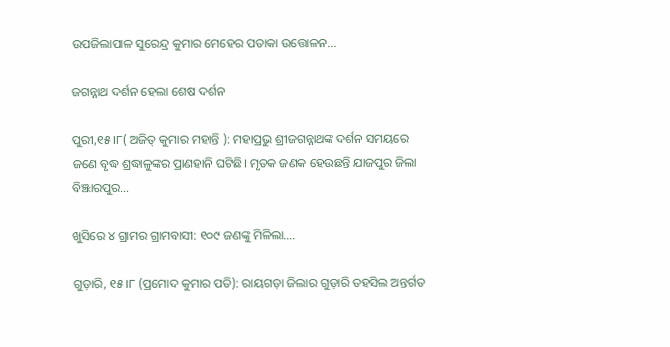ଉପଜିଲାପାଳ ସୁରେନ୍ଦ୍ର କୁମାର ମେହେର ପତାକା ଉତ୍ତୋଳନ…

ଜଗନ୍ନାଥ ଦର୍ଶନ ହେଲା ଶେଷ ଦର୍ଶନ

ପୁରୀ,୧୫।୮( ଅଜିତ୍ କୁମାର ମହାନ୍ତି ): ମହାପ୍ରଭୁ ଶ୍ରୀଜଗନ୍ନାଥଙ୍କ ଦର୍ଶନ ସମୟରେ ଜଣେ ବୃଦ୍ଧ ଶ୍ରଦ୍ଧାଳୁଙ୍କର ପ୍ରାଣହାନି ଘଟିଛି। ମୃତକ ଜଣକ ହେଉଛନ୍ତି ଯାଜପୁର ଜିଲା ବିଞ୍ଝାରପୁର…

ଖୁସିରେ ୪ ଗ୍ରାମର ଗ୍ରାମବାସୀ: ୧୦୯ ଜଣଙ୍କୁ ମିଳିଲା….

ଗୁଡ଼ାରି, ୧୫।୮ (ପ୍ରମୋଦ କୁମାର ପତି): ରାୟଗଡ଼ା ଜିଲାର ଗୁଡ଼ାରି ତହସିଲ ଅନ୍ତର୍ଗତ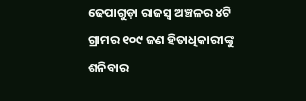ଢେପାଗୁଡ଼ା ରାଜସ୍ୱ ଅଞ୍ଚଳର ୪ଟି ଗ୍ରାମର ୧୦୯ ଜଣ ହିତାଧିକାରୀଙ୍କୁ ଶନିବାର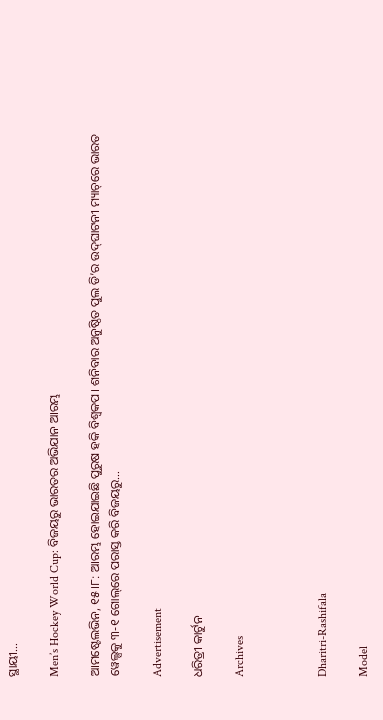ସ୍ଥାୟୀ…

Men’s Hockey World Cup: ବିଜୟରୁ ଭାରତର ଅଭିଯାନ ଆରମ୍ଭ

ଆମଷ୍ଟେଲଭିନ, ୧୫।୮: ଆରମ୍ଭ ହୋଇଯାଇଛି ପୁରୁଷ ହକି ବିଶ୍ୱକପ। ଶନିବାର ଅନୁଷ୍ଠିତ ପୁଲ ଡି’ର ଉଦ୍‌ଘାଟନୀ ମ୍ୟାଚ୍‌ରେ ଭାରତ ୱେଲ୍ସକୁ ୩-୧ ଗୋଲ୍‌ରେ ପରାସ୍ତ କରି ବିଜୟରୁ…

Advertisement

ଧରିତ୍ରୀ କାର୍ଟୁନ

Archives



Dharitri-Rashifala

Model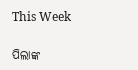This Week

ପିଲାଙ୍କ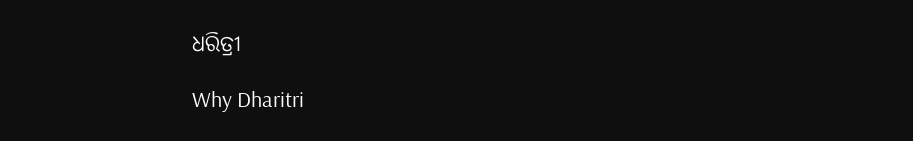ଧରିତ୍ରୀ

Why Dharitri